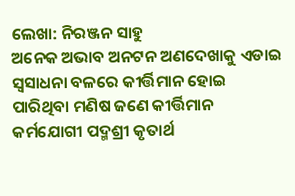ଲେଖା: ନିରଞ୍ଜନ ସାହୁ
ଅନେକ ଅଭାବ ଅନଟନ ଅଣଦେଖାକୁ ଏଡାଇ ସ୍ଵସାଧନା ବଳରେ କୀର୍ତ୍ତିମାନ ହୋଇ ପାରିଥିବା ମଣିଷ ଜଣେ କୀର୍ତ୍ତିମାନ କର୍ମଯୋଗୀ ପଦ୍ମଶ୍ରୀ କୃତାର୍ଥ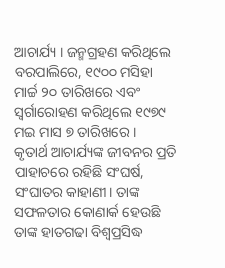ଆଚାର୍ଯ୍ୟ । ଜନ୍ମଗ୍ରହଣ କରିଥିଲେ ବରପାଲିରେ, ୧୯୦୦ ମସିହା ମାର୍ଚ୍ଚ ୨୦ ତାରିଖରେ ଏବଂ ସ୍ଵର୍ଗାରୋହଣ କରିଥିଲେ ୧୯୭୯ ମଇ ମାସ ୭ ତାରିଖରେ ।
କୃତାର୍ଥ ଆଚାର୍ଯ୍ୟଙ୍କ ଜୀବନର ପ୍ରତି ପାହାଚରେ ରହିଛି ସଂଘର୍ଷ, ସଂଘାତର କାହାଣୀ। ତାଙ୍କ ସଫଳତାର କୋଣାର୍କ ହେଉଛି ତାଙ୍କ ହାତଗଢା ବିଶ୍ଵପ୍ରସିଦ୍ଧ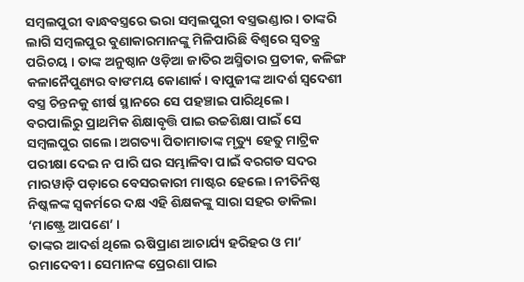ସମ୍ବଲପୁରୀ ବାନ୍ଧବସ୍ତ୍ରରେ ଭରା ସମ୍ବଲପୁରୀ ବସ୍ତ୍ରଭଣ୍ଡାର। ତାଙ୍କରି ଲାଗି ସମ୍ବଲପୁର ବୁଣାକାରମାନଙ୍କୁ ମିଳିପାରିଛି ବିଶ୍ଵରେ ସ୍ଵତନ୍ତ୍ର ପରିଚୟ । ତାଙ୍କ ଅନୁଷ୍ଠାନ ଓଡ଼ିଆ ଜାତିର ଅସ୍ମିତାର ପ୍ରତୀକ, କଳିଙ୍ଗ କଳାନୈପୁଣ୍ୟର ବାଙମୟ କୋଣାର୍କ। ବାପୁଜୀଙ୍କ ଆଦର୍ଶ ସ୍ଵଦେଶୀ ବସ୍ତ୍ର ଚିନ୍ତନକୁ ଶୀର୍ଷ ସ୍ଥାନରେ ସେ ପହଞ୍ଚାଇ ପାରିଥିଲେ।
ବରପାଲିରୁ ପ୍ରାଥମିକ ଶିକ୍ଷାବୃତ୍ତି ପାଇ ଉଚ୍ଚଶିକ୍ଷା ପାଇଁ ସେ ସମ୍ବଲପୁର ଗଲେ। ଅଗତ୍ୟା ପିତାମାତାଙ୍କ ମୃତ୍ୟୁ ହେତୁ ମାଟ୍ରିକ ପରୀକ୍ଷା ଦେଇ ନ ପାରି ଘର ସମ୍ଭାଳିବା ପାଇଁ ବରଗଡ ସଦର ମାରୱାଡ଼ି ପଡ଼ାରେ ବେସରକାରୀ ମାଷ୍ଟର ହେଲେ। ନୀତିନିଷ୍ଠ ନିଷ୍କଳଙ୍କ ସ୍ଵକର୍ମରେ ଦକ୍ଷ ଏହି ଶିକ୍ଷକଙ୍କୁ ସାରା ସହର ଡାକିଲା ‘ମାଷ୍ଟ୍ରେ ଆପଣେ’ ।
ତାଙ୍କର ଆଦର୍ଶ ଥିଲେ ଋଷିପ୍ରାଣ ଆଚାର୍ଯ୍ୟ ହରିହର ଓ ମା’ ରମାଦେବୀ। ସେମାନଙ୍କ ପ୍ରେରଣା ପାଇ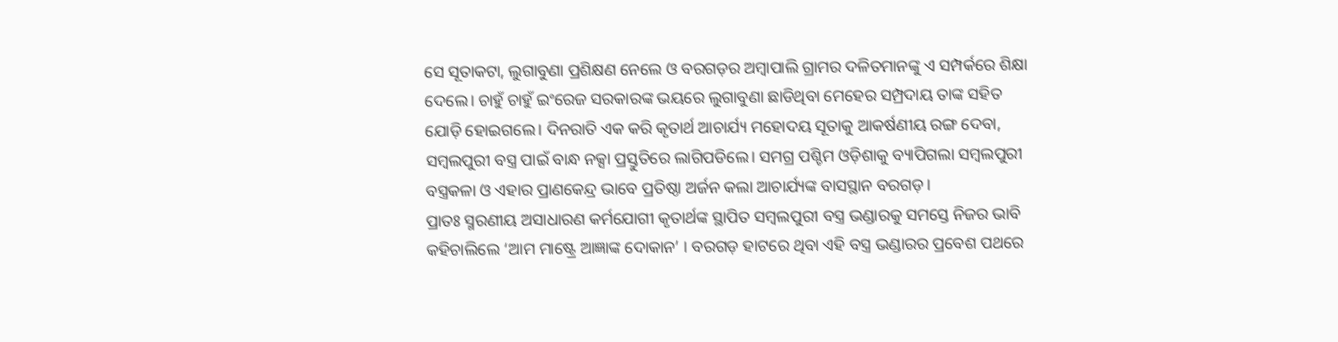ସେ ସୂତାକଟା, ଲୁଗାବୁଣା ପ୍ରଶିକ୍ଷଣ ନେଲେ ଓ ବରଗଡ଼ର ଅମ୍ବାପାଲି ଗ୍ରାମର ଦଳିତମାନଙ୍କୁ ଏ ସମ୍ପର୍କରେ ଶିକ୍ଷା ଦେଲେ। ଚାହୁଁ ଚାହୁଁ ଇଂରେଜ ସରକାରଙ୍କ ଭୟରେ ଲୁଗାବୁଣା ଛାଡିଥିବା ମେହେର ସମ୍ପ୍ରଦାୟ ତାଙ୍କ ସହିତ ଯୋଡ଼ି ହୋଇଗଲେ। ଦିନରାତି ଏକ କରି କୃତାର୍ଥ ଆଚାର୍ଯ୍ୟ ମହୋଦୟ ସୂତାକୁ ଆକର୍ଷଣୀୟ ରଙ୍ଗ ଦେବା, ସମ୍ବଲପୁରୀ ବସ୍ତ୍ର ପାଇଁ ବାନ୍ଧ ନକ୍ସା ପ୍ରସ୍ତୁତିରେ ଲାଗିପଡିଲେ। ସମଗ୍ର ପଶ୍ଚିମ ଓଡ଼ିଶାକୁ ବ୍ୟାପିଗଲା ସମ୍ବଲପୁରୀ ବସ୍ତ୍ରକଳା ଓ ଏହାର ପ୍ରାଣକେନ୍ଦ୍ର ଭାବେ ପ୍ରତିଷ୍ଠା ଅର୍ଜନ କଲା ଆଚାର୍ଯ୍ୟଙ୍କ ବାସସ୍ଥାନ ବରଗଡ଼।
ପ୍ରାତଃ ସ୍ମରଣୀୟ ଅସାଧାରଣ କର୍ମଯୋଗୀ କୃତାର୍ଥଙ୍କ ସ୍ଥାପିତ ସମ୍ବଲପୁରୀ ବସ୍ତ୍ର ଭଣ୍ଡାରକୁ ସମସ୍ତେ ନିଜର ଭାବି କହିଚାଲିଲେ ‘ଆମ ମାଷ୍ଟ୍ରେ ଆଜ୍ଞାଙ୍କ ଦୋକାନ’ । ବରଗଡ଼ ହାଟରେ ଥିବା ଏହି ବସ୍ତ୍ର ଭଣ୍ଡାରର ପ୍ରବେଶ ପଥରେ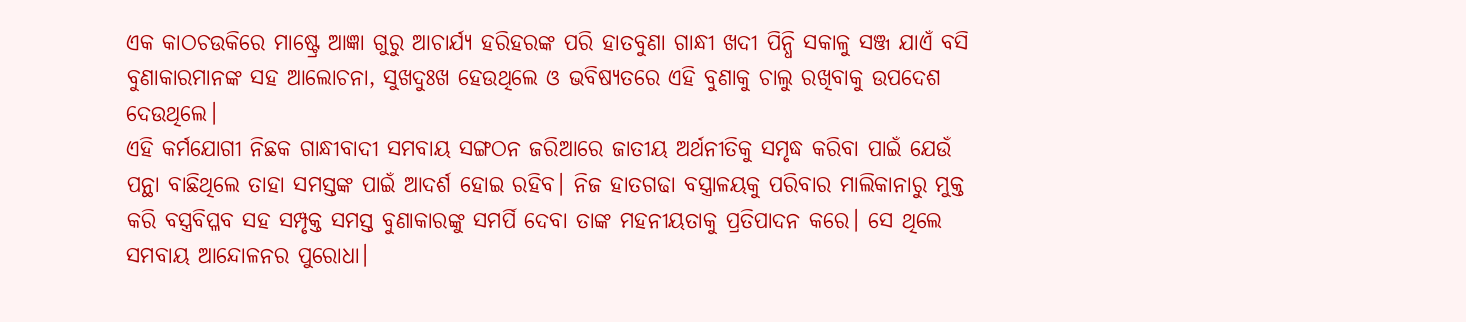ଏକ କାଠଚଉକିରେ ମାଷ୍ଟ୍ରେ ଆଜ୍ଞା ଗୁରୁ ଆଚାର୍ଯ୍ୟ ହରିହରଙ୍କ ପରି ହାତବୁଣା ଗାନ୍ଧୀ ଖଦୀ ପିନ୍ଧି ସକାଳୁ ସଞ୍ଜ ଯାଏଁ ବସି ବୁଣାକାରମାନଙ୍କ ସହ ଆଲୋଚନା, ସୁଖଦୁଃଖ ହେଉଥିଲେ ଓ ଭବିଷ୍ୟତରେ ଏହି ବୁଣାକୁ ଚାଲୁ ରଖିବାକୁ ଉପଦେଶ ଦେଉଥିଲେ।
ଏହି କର୍ମଯୋଗୀ ନିଛକ ଗାନ୍ଧୀବାଦୀ ସମବାୟ ସଙ୍ଗଠନ ଜରିଆରେ ଜାତୀୟ ଅର୍ଥନୀତିକୁ ସମୃଦ୍ଧ କରିବା ପାଇଁ ଯେଉଁ ପନ୍ଥା ବାଛିଥିଲେ ତାହା ସମସ୍ତଙ୍କ ପାଇଁ ଆଦର୍ଶ ହୋଇ ରହିବ। ନିଜ ହାତଗଢା ବସ୍ତ୍ରାଳୟକୁ ପରିବାର ମାଲିକାନାରୁ ମୁକ୍ତ କରି ବସ୍ତ୍ରବିପ୍ଳବ ସହ ସମ୍ପୃକ୍ତ ସମସ୍ତ ବୁଣାକାରଙ୍କୁ ସମର୍ପି ଦେବା ତାଙ୍କ ମହନୀୟତାକୁ ପ୍ରତିପାଦନ କରେ। ସେ ଥିଲେ ସମବାୟ ଆନ୍ଦୋଳନର ପୁରୋଧା।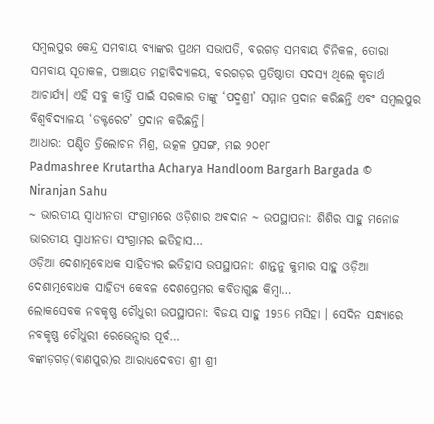ସମ୍ବଲପୁର କେନ୍ଦ୍ର ସମବାୟ ବ୍ୟାଙ୍କର ପ୍ରଥମ ସଭାପତି, ବରଗଡ଼ ସମବାୟ ଚିନିକଳ, ତୋରା ସମବାୟ ସୂତାକଳ, ପଞ୍ଚାୟତ ମହାବିଦ୍ୟାଳୟ, ବରଗଡ଼ର ପ୍ରତିଷ୍ଠାତା ସଦସ୍ୟ ଥିଲେ କୃତାର୍ଥ ଆଚାର୍ଯ୍ୟ। ଏହି ସବୁ କୀର୍ତ୍ତି ପାଇଁ ସରକାର ତାଙ୍କୁ ‘ପଦ୍ମଶ୍ରୀ’ ସମ୍ମାନ ପ୍ରଦାନ କରିଛନ୍ତି ଏବଂ ସମ୍ବଲପୁର ବିଶ୍ୱବିଦ୍ୟାଳୟ ‘ଡକ୍ଟରେଟ’ ପ୍ରଦାନ କରିଛନ୍ତି।
ଆଧାର: ପଣ୍ଡିତ ତ୍ରିଲୋଚନ ମିଶ୍ର, ଉତ୍କଳ ପ୍ରସଙ୍ଗ, ମଇ ୨୦୧୮
Padmashree Krutartha Acharya Handloom Bargarh Bargada © Niranjan Sahu
~ ଭାରତୀୟ ସ୍ୱାଧୀନତା ସଂଗ୍ରାମରେ ଓଡ଼ିଶାର ଅଵଦାନ ~ ଉପସ୍ଥାପନା: ଶିଶିର ସାହୁ ମନୋଜ ଭାରତୀୟ ସ୍ଵାଧୀନତା ସଂଗ୍ରାମର ଇତିହାସ…
ଓଡ଼ିଆ ଦେଶାତ୍ମବୋଧକ ସାହିତ୍ୟର ଇତିହାସ ଉପସ୍ଥାପନା: ଶାନ୍ତନୁ କୁମାର ସାହୁ ଓଡ଼ିଆ ଦେଶାତ୍ମବୋଧକ ସାହିତ୍ୟ କେବଳ ଦେଶପ୍ରେମର କବିତାଗୁଛ କିମ୍ବା…
ଲୋକସେବକ ନବକୃଷ୍ଣ ଚୌଧୁରୀ ଉପସ୍ଥାପନା: ବିଜୟ ସାହୁ 1956 ମସିହା । ସେଦିନ ସନ୍ଧ୍ୟାରେ ନବକୃଷ୍ଣ ଚୌଧୁରୀ ରେଭେନ୍ସାର ପୂର୍ବ…
ବଙ୍କାଡ଼ଗଡ଼(ବାଣପୁର)ର ଆରାଧ୍ୟଦେବତା ଶ୍ରୀ ଶ୍ରୀ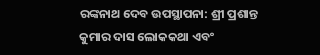ରଙ୍କନାଥ ଦେବ ଉପସ୍ଥାପନା: ଶ୍ରୀ ପ୍ରଶାନ୍ତ କୁମାର ଦାସ ଲୋକକଥା ଏବଂ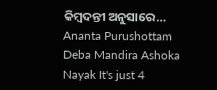କିମ୍ବଦନ୍ତୀ ଅନୁସାରେ…
Ananta Purushottam Deba Mandira Ashoka Nayak It's just 4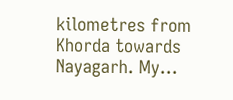kilometres from Khorda towards Nayagarh. My…